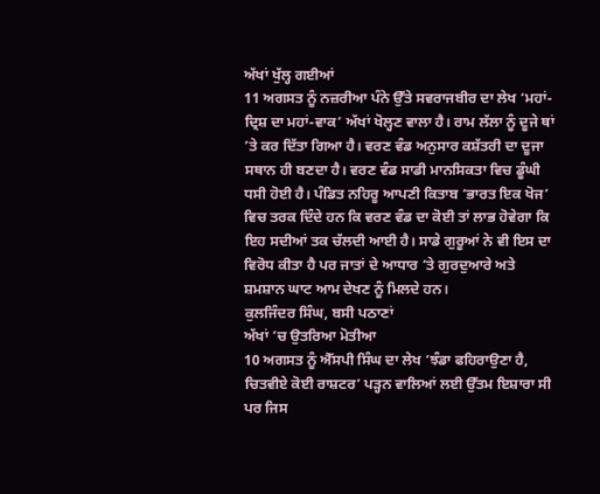ਅੱਖਾਂ ਖੁੱਲ੍ਹ ਗਈਆਂ
11 ਅਗਸਤ ਨੂੰ ਨਜ਼ਰੀਆ ਪੰਨੇ ਉੱਤੇ ਸਵਰਾਜਬੀਰ ਦਾ ਲੇਖ ‘ਮਹਾਂ-ਦ੍ਰਿਸ਼ ਦਾ ਮਹਾਂ-ਵਾਕ’ ਅੱਖਾਂ ਖੋਲ੍ਹਣ ਵਾਲਾ ਹੈ। ਰਾਮ ਲੱਲਾ ਨੂੰ ਦੂਜੇ ਥਾਂ ’ਤੇ ਕਰ ਦਿੱਤਾ ਗਿਆ ਹੈ। ਵਰਣ ਵੰਡ ਅਨੁਸਾਰ ਕਸ਼ੱਤਰੀ ਦਾ ਦੂਜਾ ਸਥਾਨ ਹੀ ਬਣਦਾ ਹੈ। ਵਰਣ ਵੰਡ ਸਾਡੀ ਮਾਨਸਿਕਤਾ ਵਿਚ ਡੂੰਘੀ ਧਸੀ ਹੋਈ ਹੈ। ਪੰਡਿਤ ਨਹਿਰੂ ਆਪਣੀ ਕਿਤਾਬ ‘ਭਾਰਤ ਇਕ ਖੋਜ’ ਵਿਚ ਤਰਕ ਦਿੰਦੇ ਹਨ ਕਿ ਵਰਣ ਵੰਡ ਦਾ ਕੋਈ ਤਾਂ ਲਾਭ ਹੋਵੇਗਾ ਕਿ ਇਹ ਸਦੀਆਂ ਤਕ ਚੱਲਦੀ ਆਈ ਹੈ। ਸਾਡੇ ਗੁਰੂਆਂ ਨੇ ਵੀ ਇਸ ਦਾ ਵਿਰੋਧ ਕੀਤਾ ਹੈ ਪਰ ਜਾਤਾਂ ਦੇ ਆਧਾਰ ’ਤੇ ਗੁਰਦੁਆਰੇ ਅਤੇ ਸ਼ਮਸ਼ਾਨ ਘਾਟ ਆਮ ਦੇਖਣ ਨੂੰ ਮਿਲਦੇ ਹਨ।
ਕੁਲਜਿੰਦਰ ਸਿੰਘ, ਬਸੀ ਪਠਾਣਾਂ
ਅੱਖਾਂ ’ਚ ਉਤਰਿਆ ਮੋਤੀਆ
10 ਅਗਸਤ ਨੂੰ ਐੱਸਪੀ ਸਿੰਘ ਦਾ ਲੇਖ ‘ਝੰਡਾ ਫਹਿਰਾਉਣਾ ਹੈ, ਚਿਤਵੀਏ ਕੋਈ ਰਾਸ਼ਟਰ’ ਪੜ੍ਹਨ ਵਾਲਿਆਂ ਲਈ ਉੱਤਮ ਇਸ਼ਾਰਾ ਸੀ ਪਰ ਜਿਸ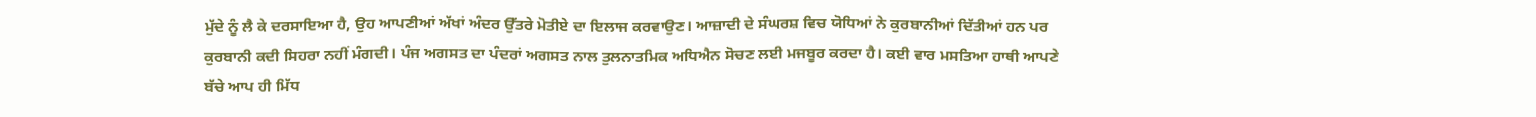ਮੁੱਦੇ ਨੂੰ ਲੈ ਕੇ ਦਰਸਾਇਆ ਹੈ, ਉਹ ਆਪਣੀਆਂ ਅੱਖਾਂ ਅੰਦਰ ਉੱਤਰੇ ਮੋਤੀਏ ਦਾ ਇਲਾਜ ਕਰਵਾਉਣ। ਆਜ਼ਾਦੀ ਦੇ ਸੰਘਰਸ਼ ਵਿਚ ਯੋਧਿਆਂ ਨੇ ਕੁਰਬਾਨੀਆਂ ਦਿੱਤੀਆਂ ਹਨ ਪਰ ਕੁਰਬਾਨੀ ਕਦੀ ਸਿਹਰਾ ਨਹੀਂ ਮੰਗਦੀ। ਪੰਜ ਅਗਸਤ ਦਾ ਪੰਦਰਾਂ ਅਗਸਤ ਨਾਲ ਤੁਲਨਾਤਮਿਕ ਅਧਿਐਨ ਸੋਚਣ ਲਈ ਮਜਬੂਰ ਕਰਦਾ ਹੈ। ਕਈ ਵਾਰ ਮਸਤਿਆ ਹਾਥੀ ਆਪਣੇ ਬੱਚੇ ਆਪ ਹੀ ਮਿੱਧ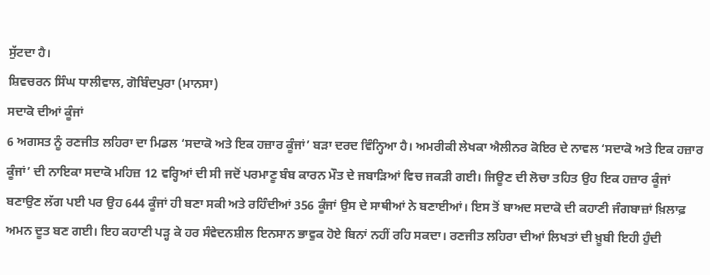ਸੁੱਟਦਾ ਹੈ।
ਸ਼ਿਵਚਰਨ ਸਿੰਘ ਧਾਲੀਵਾਲ, ਗੋਬਿੰਦਪੁਰਾ (ਮਾਨਸਾ)
ਸਦਾਕੋ ਦੀਆਂ ਕੂੰਜਾਂ
6 ਅਗਸਤ ਨੂੰ ਰਣਜੀਤ ਲਹਿਰਾ ਦਾ ਮਿਡਲ ‘ਸਦਾਕੋ ਅਤੇ ਇਕ ਹਜ਼ਾਰ ਕੂੰਜਾਂ’ ਬੜਾ ਦਰਦ ਵਿੰਨ੍ਹਿਆ ਹੈ। ਅਮਰੀਕੀ ਲੇਖਕਾ ਐਲੀਨਰ ਕੋਇਰ ਦੇ ਨਾਵਲ ‘ਸਦਾਕੋ ਅਤੇ ਇਕ ਹਜ਼ਾਰ ਕੂੰਜਾਂ’ ਦੀ ਨਾਇਕਾ ਸਦਾਕੋ ਮਹਿਜ਼ 12 ਵਰ੍ਹਿਆਂ ਦੀ ਸੀ ਜਦੋਂ ਪਰਮਾਣੂ ਬੰਬ ਕਾਰਨ ਮੌਤ ਦੇ ਜਬਾੜਿਆਂ ਵਿਚ ਜਕੜੀ ਗਈ। ਜਿਊਣ ਦੀ ਲੋਚਾ ਤਹਿਤ ਉਹ ਇਕ ਹਜ਼ਾਰ ਕੂੰਜਾਂ ਬਣਾਉਣ ਲੱਗ ਪਈ ਪਰ ਉਹ 644 ਕੂੰਜਾਂ ਹੀ ਬਣਾ ਸਕੀ ਅਤੇ ਰਹਿੰਦੀਆਂ 356 ਕੂੰਜਾਂ ਉਸ ਦੇ ਸਾਥੀਆਂ ਨੇ ਬਣਾਈਆਂ। ਇਸ ਤੋਂ ਬਾਅਦ ਸਦਾਕੋ ਦੀ ਕਹਾਣੀ ਜੰਗਬਾਜ਼ਾਂ ਖ਼ਿਲਾਫ਼ ਅਮਨ ਦੂਤ ਬਣ ਗਈ। ਇਹ ਕਹਾਣੀ ਪੜ੍ਹ ਕੇ ਹਰ ਸੰਵੇਦਨਸ਼ੀਲ ਇਨਸਾਨ ਭਾਵੁਕ ਹੋਏ ਬਿਨਾਂ ਨਹੀਂ ਰਹਿ ਸਕਦਾ। ਰਣਜੀਤ ਲਹਿਰਾ ਦੀਆਂ ਲਿਖਤਾਂ ਦੀ ਖ਼ੂਬੀ ਇਹੀ ਹੁੰਦੀ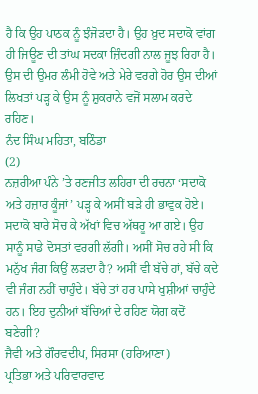ਹੈ ਕਿ ਉਹ ਪਾਠਕ ਨੂੰ ਝੰਜੋੜਦਾ ਹੈ। ਉਹ ਖ਼ੁਦ ਸਦਾਕੋ ਵਾਂਗ ਹੀ ਜਿਊਣ ਦੀ ਤਾਂਘ ਸਦਕਾ ਜ਼ਿੰਦਗੀ ਨਾਲ ਜੂਝ ਰਿਹਾ ਹੈ। ਉਸ ਦੀ ਉਮਰ ਲੰਮੀ ਹੋਵੇ ਅਤੇ ਮੇਰੇ ਵਰਗੇ ਹੋਰ ਉਸ ਦੀਆਂ ਲਿਖਤਾਂ ਪੜ੍ਹ ਕੇ ਉਸ ਨੂੰ ਸ਼ੁਕਰਾਨੇ ਵਜੋਂ ਸਲਾਮ ਕਰਦੇ ਰਹਿਣ।
ਨੰਦ ਸਿੰਘ ਮਹਿਤਾ, ਬਠਿੰਡਾ
(2)
ਨਜ਼ਰੀਆ ਪੰਨੇ ’ਤੇ ਰਣਜੀਤ ਲਹਿਰਾ ਦੀ ਰਚਨਾ ‘ਸਦਾਕੋ ਅਤੇ ਹਜ਼ਾਰ ਕੂੰਜਾਂ’ ਪੜ੍ਹ ਕੇ ਅਸੀਂ ਬੜੇ ਹੀ ਭਾਵੁਕ ਹੋਏ। ਸਦਾਕੋ ਬਾਰੇ ਸੋਚ ਕੇ ਅੱਖਾਂ ਵਿਚ ਅੱਥਰੂ ਆ ਗਏ। ਉਹ ਸਾਨੂੰ ਸਾਡੇ ਦੋਸਤਾਂ ਵਰਗੀ ਲੱਗੀ। ਅਸੀਂ ਸੋਚ ਰਹੇ ਸੀ ਕਿ ਮਨੁੱਖ ਜੰਗ ਕਿਉਂ ਲੜਦਾ ਹੈ? ਅਸੀਂ ਵੀ ਬੱਚੇ ਹਾਂ, ਬੱਚੇ ਕਦੇ ਵੀ ਜੰਗ ਨਹੀਂ ਚਾਹੁੰਦੇ। ਬੱਚੇ ਤਾਂ ਹਰ ਪਾਸੇ ਖੁਸ਼ੀਆਂ ਚਾਹੁੰਦੇ ਹਨ। ਇਹ ਦੁਨੀਆਂ ਬੱਚਿਆਂ ਦੇ ਰਹਿਣ ਯੋਗ ਕਦੋਂ ਬਣੇਗੀ?
ਜੈਵੀ ਅਤੇ ਗੌਰਵਦੀਪ, ਸਿਰਸਾ (ਹਰਿਆਣਾ)
ਪ੍ਰਤਿਭਾ ਅਤੇ ਪਰਿਵਾਰਵਾਦ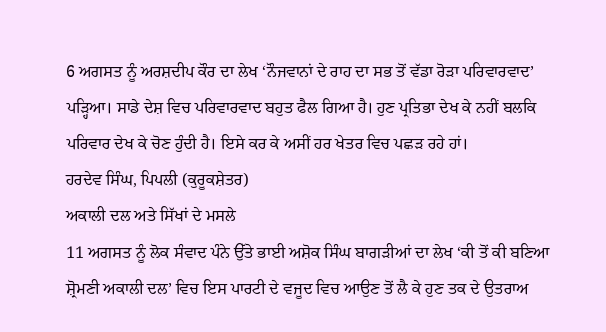6 ਅਗਸਤ ਨੂੰ ਅਰਸ਼ਦੀਪ ਕੌਰ ਦਾ ਲੇਖ ‘ਨੌਜਵਾਨਾਂ ਦੇ ਰਾਹ ਦਾ ਸਭ ਤੋਂ ਵੱਡਾ ਰੋੜਾ ਪਰਿਵਾਰਵਾਦ’ ਪੜ੍ਹਿਆ। ਸਾਡੇ ਦੇਸ਼ ਵਿਚ ਪਰਿਵਾਰਵਾਦ ਬਹੁਤ ਫੈਲ ਗਿਆ ਹੈ। ਹੁਣ ਪ੍ਰਤਿਭਾ ਦੇਖ ਕੇ ਨਹੀਂ ਬਲਕਿ ਪਰਿਵਾਰ ਦੇਖ ਕੇ ਚੋਣ ਹੁੰਦੀ ਹੈ। ਇਸੇ ਕਰ ਕੇ ਅਸੀਂ ਹਰ ਖੇਤਰ ਵਿਚ ਪਛੜ ਰਹੇ ਹਾਂ।
ਹਰਦੇਵ ਸਿੰਘ, ਪਿਪਲੀ (ਕੁਰੂਕਸ਼ੇਤਰ)
ਅਕਾਲੀ ਦਲ ਅਤੇ ਸਿੱਖਾਂ ਦੇ ਮਸਲੇ
11 ਅਗਸਤ ਨੂੰ ਲੋਕ ਸੰਵਾਦ ਪੰਨੇ ਉੱਤੇ ਭਾਈ ਅਸ਼ੋਕ ਸਿੰਘ ਬਾਗੜੀਆਂ ਦਾ ਲੇਖ ‘ਕੀ ਤੋਂ ਕੀ ਬਣਿਆ ਸ਼੍ਰੋਮਣੀ ਅਕਾਲੀ ਦਲ’ ਵਿਚ ਇਸ ਪਾਰਟੀ ਦੇ ਵਜੂਦ ਵਿਚ ਆਉਣ ਤੋਂ ਲੈ ਕੇ ਹੁਣ ਤਕ ਦੇ ਉਤਰਾਅ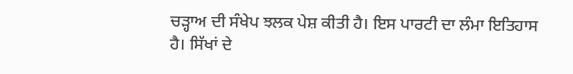ਚੜ੍ਹਾਅ ਦੀ ਸੰਖੇਪ ਝਲਕ ਪੇਸ਼ ਕੀਤੀ ਹੈ। ਇਸ ਪਾਰਟੀ ਦਾ ਲੰਮਾ ਇਤਿਹਾਸ ਹੈ। ਸਿੱਖਾਂ ਦੇ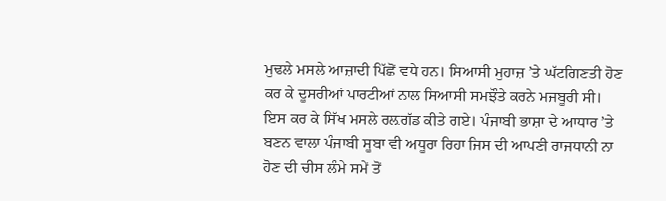ਮੁਢਲੇ ਮਸਲੇ ਆਜ਼ਾਦੀ ਪਿੱਛੋਂ ਵਧੇ ਹਨ। ਸਿਆਸੀ ਮੁਹਾਜ਼ ’ਤੇ ਘੱਟਗਿਣਤੀ ਹੋਣ ਕਰ ਕੇ ਦੂਸਰੀਆਂ ਪਾਰਟੀਆਂ ਨਾਲ ਸਿਆਸੀ ਸਮਝੌਤੇ ਕਰਨੇ ਮਜਬੂਰੀ ਸੀ। ਇਸ ਕਰ ਕੇ ਸਿੱਖ ਮਸਲੇ ਰਲ਼ਗੱਡ ਕੀਤੇ ਗਏ। ਪੰਜਾਬੀ ਭਾਸ਼ਾ ਦੇ ਆਧਾਰ ’ਤੇ ਬਣਨ ਵਾਲਾ ਪੰਜਾਬੀ ਸੂਬਾ ਵੀ ਅਧੂਰਾ ਰਿਹਾ ਜਿਸ ਦੀ ਆਪਣੀ ਰਾਜਧਾਨੀ ਨਾ ਹੋਣ ਦੀ ਚੀਸ ਲੰਮੇ ਸਮੇਂ ਤੋਂ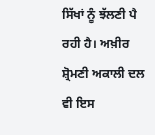ਸਿੱਖਾਂ ਨੂੰ ਝੱਲਣੀ ਪੈ ਰਹੀ ਹੈ। ਅਖ਼ੀਰ ਸ਼੍ਰੋਮਣੀ ਅਕਾਲੀ ਦਲ ਵੀ ਇਸ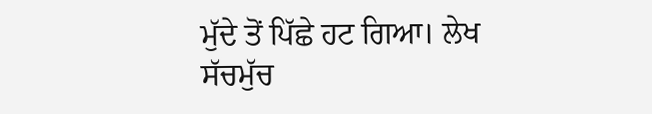ਮੁੱਦੇ ਤੋਂ ਪਿੱਛੇ ਹਟ ਗਿਆ। ਲੇਖ ਸੱਚਮੁੱਚ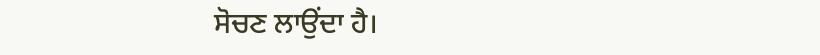ਸੋਚਣ ਲਾਉਂਦਾ ਹੈ।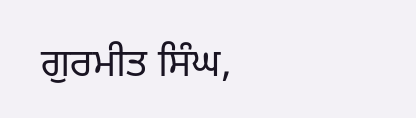ਗੁਰਮੀਤ ਸਿੰਘ,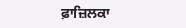ਫ਼ਾਜ਼ਿਲਕਾ